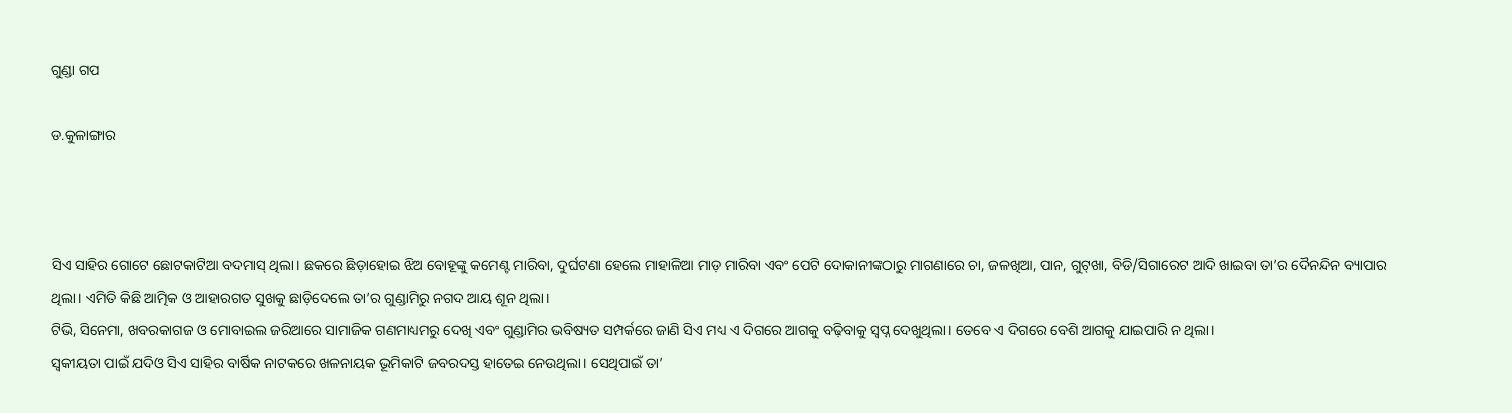ଗୁଣ୍ଡା ଗପ

ଡ.କୁଳାଙ୍ଗାର



ସିଏ ସାହିର ଗୋଟେ ଛୋଟକାଟିଆ ବଦମାସ୍‌ ଥିଲା। ଛକରେ ଛିଡ଼ାହୋଇ ଝିଅ ବୋହୂଙ୍କୁ କମେଣ୍ଟ ମାରିବା, ଦୁର୍ଘଟଣା ହେଲେ ମାହାଳିଆ ମାଡ଼ ମାରିବା ଏବଂ ପେଟି ଦୋକାନୀଙ୍କଠାରୁ ମାଗଣାରେ ଚା, ଜଳଖିଆ, ପାନ, ଗୁଟ୍‌ଖା, ବିଡି/ସିଗାରେଟ ଆଦି ଖାଇବା ତା’ର ଦୈନନ୍ଦିନ ବ୍ୟାପାର ଥିଲା। ଏମିତି କିଛି ଆତ୍ମିକ ଓ ଆହାରଗତ ସୁଖକୁ ଛାଡ଼ିଦେଲେ ତା’ର ଗୁଣ୍ଡାମିରୁ ନଗଦ ଆୟ ଶୂନ ଥିଲା।
ଟିଭି, ସିନେମା, ଖବରକାଗଜ ଓ ମୋବାଇଲ ଜରିଆରେ ସାମାଜିକ ଗଣମାଧ୍ୟମରୁ ଦେଖି ଏବଂ ଗୁଣ୍ଡାମିର ଭବିଷ୍ୟତ ସମ୍ପର୍କରେ ଜାଣି ସିଏ ମଧ୍ୟ ଏ ଦିଗରେ ଆଗକୁ ବଢ଼ିବାକୁ ସ୍ବପ୍ନ ଦେଖୁଥିଲା। ତେବେ ଏ ଦିଗରେ ବେଶି ଆଗକୁ ଯାଇପାରି ନ ଥିଲା।
ସ୍ବକୀୟତା ପାଇଁ ଯଦିଓ ସିଏ ସାହିର ବାର୍ଷିକ ନାଟକରେ ଖଳନାୟକ ଭୂମିକାଟି ଜବରଦସ୍ତ ହାତେଇ ନେଉଥିଲା। ସେଥିପାଇଁ ତା’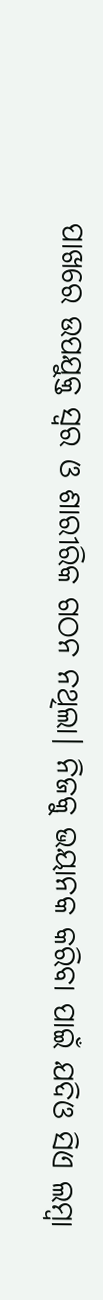ପାଖରେ ଉପଯୁକ୍ତ ସ୍ବର ଓ ଶାରୀରିକ ଗଠନ ନଥିଲା। ନିଜକୁ ଭୟାନକ କରିବା ପାଇଁ ଯଦିଓ ସିଏ ଲମ୍ବା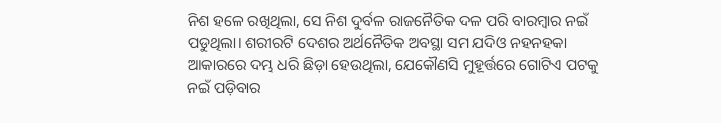ନିଶ ହଳେ ରଖିଥିଲା, ସେ ନିଶ ଦୁର୍ବଳ ରାଜନୈତିକ ଦଳ ପରି ବାରମ୍ବାର ନଇଁ ପଡୁଥିଲା। ଶରୀରଟି ଦେଶର ଅର୍ଥନୈତିକ ଅବସ୍ଥା ସମ ଯଦିଓ ନହନହକା ଆକାରରେ ଦମ୍ଭ ଧରି ଛିଡ଼ା ହେଉଥିଲା, ଯେକୌଣସି ମୁହୂର୍ତ୍ତରେ ଗୋଟିଏ ପଟକୁ ନଇଁ ପଡ଼ିବାର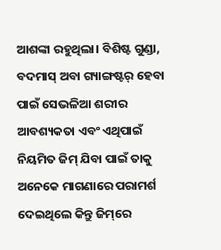ଆଶଙ୍କା ରହୁଥିଲା। ବିଶିଷ୍ଟ ଗୁଣ୍ଡା, ବଦମାସ୍‌ ଅବା ଗ୍ୟାଙ୍ଗଷ୍ଟର୍‌ ହେବା ପାଇଁ ସେଭଳିଆ ଶରୀର ଆବଶ୍ୟକତା ଏବଂ ଏଥିପାଇଁ ନିୟମିତ ଜିମ୍‌ ଯିବା ପାଇଁ ତାକୁ ଅନେକେ ମାଗଣାରେ ପରାମର୍ଶ ଦେଇଥିଲେ କିନ୍ତୁ ଜିମ୍‌ରେ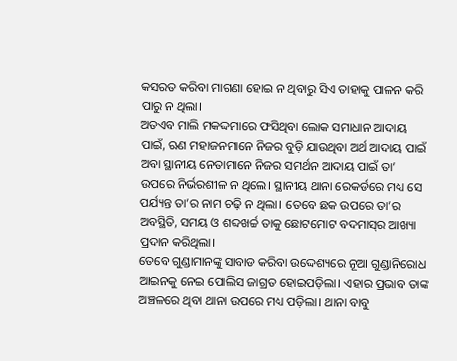କସରତ କରିବା ମାଗଣା ହୋଇ ନ ଥିବାରୁ ସିଏ ତାହାକୁ ପାଳନ କରି ପାରୁ ନ ଥିଲା।
ଅତଏବ ମାଲି ମକଦ୍ଦମାରେ ଫସିଥିବା ଲୋକ ସମାଧାନ ଆଦାୟ ପାଇଁ, ଋଣ ମହାଜନମାନେ ନିଜର ବୁଡ଼ି ଯାଉଥିବା ଅର୍ଥ ଆଦାୟ ପାଇଁ ଅବା ସ୍ଥାନୀୟ ନେତାମାନେ ନିଜର ସମର୍ଥନ ଆଦାୟ ପାଇଁ ତା’ ଉପରେ ନିର୍ଭରଶୀଳ ନ ଥିଲେ। ସ୍ଥାନୀୟ ଥାନା ରେକର୍ଡରେ ମଧ୍ୟ ସେ ପର୍ଯ୍ୟନ୍ତ ତା’ର ନାମ ଚଢ଼ି ନ ଥିଲା। ତେବେ ଛକ ଉପରେ ତା’ର ଅବସ୍ଥିତି, ସମୟ ଓ ଶବ୍ଦଖର୍ଚ୍ଚ ତାକୁ ଛୋଟମୋଟ ବଦମାସ୍‌ର ଆଖ୍ୟା ପ୍ରଦାନ କରିଥିଲା।
ତେବେ ଗୁଣ୍ଡାମାନଙ୍କୁ ସାବାଡ କରିବା ଉଦ୍ଦେଶ୍ୟରେ ନୂଆ ଗୁଣ୍ଡାନିରୋଧ ଆଇନକୁ ନେଇ ପୋଲିସ ଜାଗ୍ରତ ହୋଇପଡ଼ିଲା। ଏହାର ପ୍ରଭାବ ତାଙ୍କ ଅଞ୍ଚଳରେ ଥିବା ଥାନା ଉପରେ ମଧ୍ୟ ପଡ଼ିଲା। ଥାନା ବାବୁ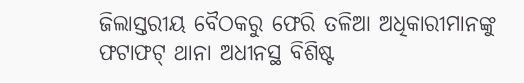ଜିଲାସ୍ତରୀୟ ବୈଠକରୁ ଫେରି ତଳିଆ ଅଧିକାରୀମାନଙ୍କୁ ଫଟାଫଟ୍‌ ଥାନା ଅଧୀନସ୍ଥ ବିଶିଷ୍ଟ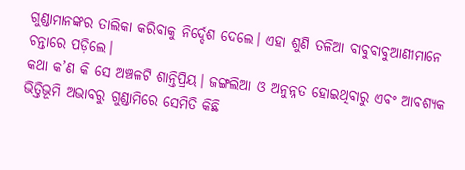ଗୁଣ୍ଡାମାନଙ୍କର ତାଲିକା କରିବାକୁ ନିର୍ଦ୍ଦେଶ ଦେଲେ। ଏହା ଶୁଣି ତଳିଆ ବାବୁବାବୁଆଣୀମାନେ ଚନ୍ତାରେ ପଡ଼ିଲେ।
କଥା କ’ଣ କି ସେ ଅଞ୍ଚଳଟି ଶାନ୍ତିପ୍ରିୟ। ଜଙ୍ଗଲିଆ ଓ ଅନୁନ୍ନତ ହୋଇଥିବାରୁ ଏବଂ ଆବଶ୍ୟକ ଭିତ୍ତିଭୂମି ଅଭାବରୁ ଗୁଣ୍ଡାମିରେ ସେମିତି କିଛି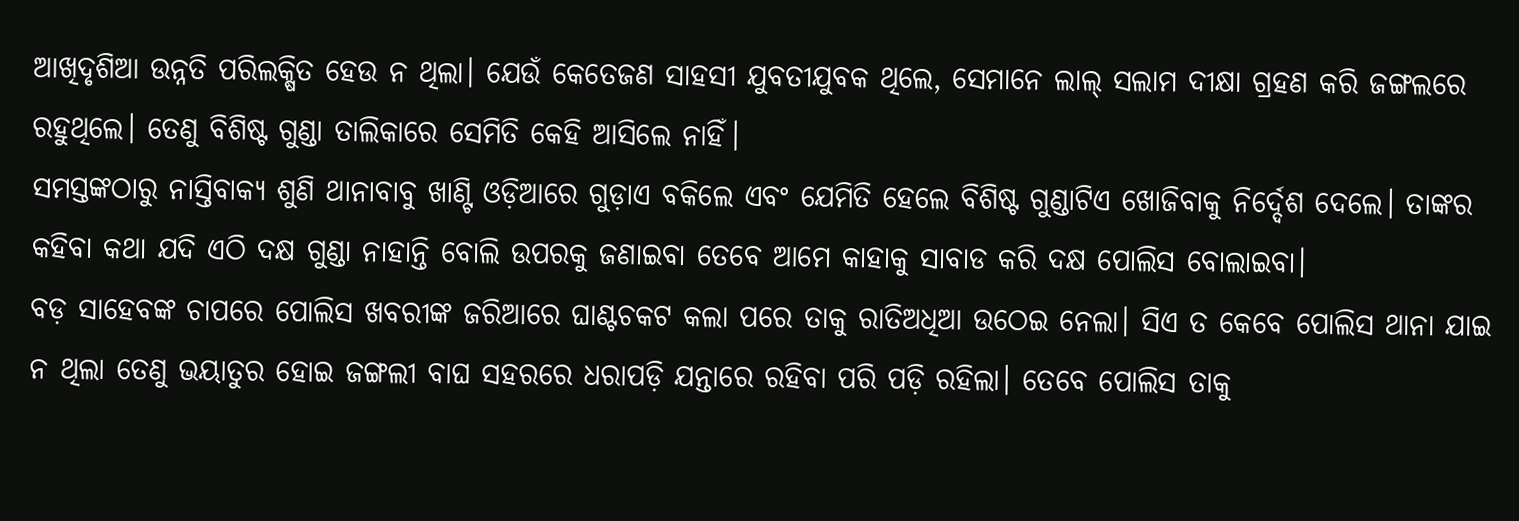ଆଖିଦୃଶିଆ ଉନ୍ନତି ପରିଲକ୍ଷିତ ହେଉ ନ ଥିଲା। ଯେଉଁ କେତେଜଣ ସାହସୀ ଯୁବତୀଯୁବକ ଥିଲେ, ସେମାନେ ଲାଲ୍‌ ସଲାମ ଦୀକ୍ଷା ଗ୍ରହଣ କରି ଜଙ୍ଗଲରେ ରହୁଥିଲେ। ତେଣୁ ବିଶିଷ୍ଟ ଗୁଣ୍ଡା ତାଲିକାରେ ସେମିତି କେହି ଆସିଲେ ନାହିଁ।
ସମସ୍ତଙ୍କଠାରୁ ନାସ୍ତିବାକ୍ୟ ଶୁଣି ଥାନାବାବୁ ଖାଣ୍ଟି ଓଡ଼ିଆରେ ଗୁଡ଼ାଏ ବକିଲେ ଏବଂ ଯେମିତି ହେଲେ ବିଶିଷ୍ଟ ଗୁଣ୍ଡାଟିଏ ଖୋଜିବାକୁ ନିର୍ଦ୍ଦେଶ ଦେଲେ। ତାଙ୍କର କହିବା କଥା ଯଦି ଏଠି ଦକ୍ଷ ଗୁଣ୍ଡା ନାହାନ୍ତି ବୋଲି ଉପରକୁ ଜଣାଇବା ତେବେ ଆମେ କାହାକୁ ସାବାଡ କରି ଦକ୍ଷ ପୋଲିସ ବୋଲାଇବା।
ବଡ଼ ସାହେବଙ୍କ ଚାପରେ ପୋଲିସ ଖବରୀଙ୍କ ଜରିଆରେ ଘାଣ୍ଟଚକଟ କଲା ପରେ ତାକୁ ରାତିଅଧିଆ ଉଠେଇ ନେଲା। ସିଏ ତ କେବେ ପୋଲିସ ଥାନା ଯାଇ ନ ଥିଲା ତେଣୁ ଭୟାତୁର ହୋଇ ଜଙ୍ଗଲୀ ବାଘ ସହରରେ ଧରାପଡ଼ି ଯନ୍ତାରେ ରହିବା ପରି ପଡ଼ି ରହିଲା। ତେବେ ପୋଲିସ ତାକୁ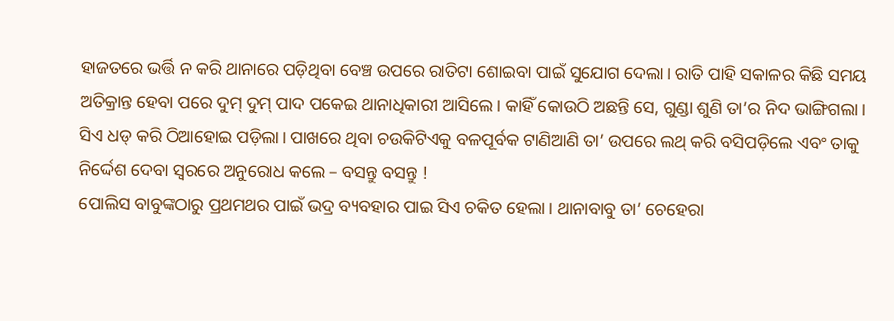ହାଜତରେ ଭର୍ତ୍ତି ନ କରି ଥାନାରେ ପଡ଼ିଥିବା ବେଞ୍ଚ ଉପରେ ରାତିଟା ଶୋଇବା ପାଇଁ ସୁଯୋଗ ଦେଲା। ରାତି ପାହି ସକାଳର କିଛି ସମୟ ଅତିକ୍ରାନ୍ତ ହେବା ପରେ ଦୁମ୍‌ ଦୁମ୍‌ ପାଦ ପକେଇ ଥାନାଧିକାରୀ ଆସିଲେ। କାହିଁ କୋଉଠି ଅଛନ୍ତି ସେ, ଗୁଣ୍ଡା ଶୁଣି ତା’ର ନିଦ ଭାଙ୍ଗିଗଲା। ସିଏ ଧଡ୍‌ କରି ଠିଆହୋଇ ପଡ଼ିଲା। ପାଖରେ ଥିବା ଚଉକିଟିଏକୁ ବଳପୂର୍ବକ ଟାଣିଆଣି ତା’ ଉପରେ ଲଥ୍‌ କରି ବସିପଡ଼ିଲେ ଏବଂ ତାକୁ ନିର୍ଦ୍ଦେଶ ଦେବା ସ୍ବରରେ ଅନୁରୋଧ କଲେ – ବସନ୍ତୁ ବସନ୍ତୁ !
ପୋଲିସ ବାବୁଙ୍କଠାରୁ ପ୍ରଥମଥର ପାଇଁ ଭଦ୍ର ବ୍ୟବହାର ପାଇ ସିଏ ଚକିତ ହେଲା। ଥାନାବାବୁ ତା’ ଚେହେରା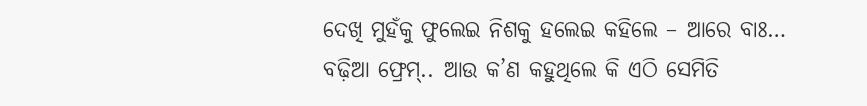ଦେଖି ମୁହଁକୁ ଫୁଲେଇ ନିଶକୁ ହଲେଇ କହିଲେ – ଆରେ ବାଃ… ବଢ଼ିଆ ଫ୍ରେମ୍‌.. ଆଉ କ’ଣ କହୁଥିଲେ କି ଏଠି ସେମିତି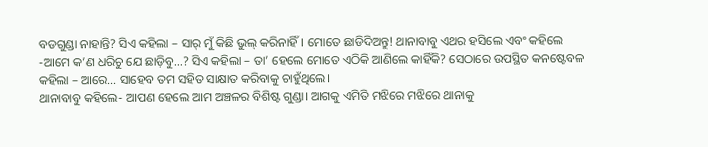ବଡଗୁଣ୍ଡା ନାହାନ୍ତି? ସିଏ କହିଲା – ସାର୍‌ ମୁଁ କିଛି ଭୁଲ୍‌ କରିନାହିଁ। ମୋତେ ଛାଡିଦିଅନ୍ତୁ! ଥାନାବାବୁ ଏଥର ହସିଲେ ଏବଂ କହିଲେ -ଆମେ କ’ଣ ଧରିଚୁ ଯେ ଛାଡ଼ିବୁ…? ସିଏ କହିଲା – ତା’ ହେଲେ ମୋତେ ଏଠିକି ଆଣିଲେ କାହିଁକି? ସେଠାରେ ଉପସ୍ଥିତ କନଷ୍ଟେବଳ କହିଲା – ଆରେ… ସାହେବ ତମ ସହିତ ସାକ୍ଷାତ କରିବାକୁ ଚାହୁଁଥିଲେ।
ଥାନାବାବୁ କହିଲେ- ଆପଣ ହେଲେ ଆମ ଅଞ୍ଚଳର ବିଶିଷ୍ଟ ଗୁଣ୍ଡା। ଆଗକୁ ଏମିତି ମଝିରେ ମଝିରେ ଥାନାକୁ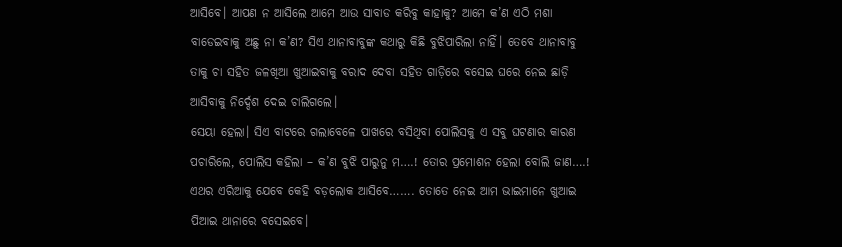ଆସିବେ। ଆପଣ ନ ଆସିଲେ ଆମେ ଆଉ ସାବାଡ କରିବୁ କାହାକୁ? ଆମେ କ’ଣ ଏଠି ମଶା ବାଡେଇବାକୁ ଅଛୁ ନା କ’ଣ? ସିଏ ଥାନାବାବୁଙ୍କ କଥାରୁ କିଛି ବୁଝିପାରିଲା ନାହିଁ। ତେବେ ଥାନାବାବୁ ତାକୁ ଚା ସହିତ ଜଳଖିଆ ଖୁଆଇବାକୁ ବରାଦ ଦେବା ସହିତ ଗାଡ଼ିରେ ବସେଇ ଘରେ ନେଇ ଛାଡ଼ି ଆସିବାକୁ ନିର୍ଦ୍ଦେଶ ଦେଇ ଚାଲିଗଲେ।
ସେୟା ହେଲା। ସିଏ ବାଟରେ ଗଲାବେଳେ ପାଖରେ ବସିଥିବା ପୋଲିସକୁ ଏ ସବୁ ଘଟଣାର କାରଣ ପଚାରିଲେ, ପୋଲିସ କହିଲା – କ’ଣ ବୁଝି ପାରୁନୁ ମ….! ତୋର ପ୍ରମୋଶନ ହେଲା ବୋଲି ଜାଣ….! ଏଥର ଏରିଆକୁ ଯେବେ କେହି ବଡ଼ଲୋକ ଆସିବେ……. ତୋତେ ନେଇ ଆମ ଭାଇମାନେ ଖୁଆଇ ପିଆଇ ଥାନାରେ ବସେଇବେ।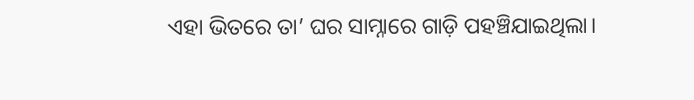ଏହା ଭିତରେ ତା’ ଘର ସାମ୍ନାରେ ଗାଡ଼ି ପହଞ୍ଚିଯାଇଥିଲା।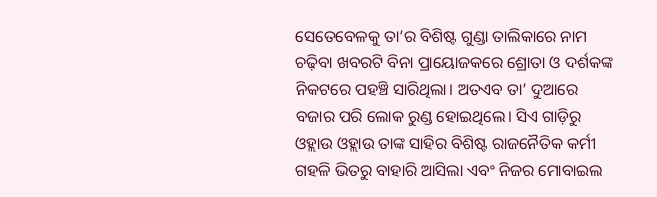ସେତେବେଳକୁ ତା’ର ବିଶିଷ୍ଟ ଗୁଣ୍ଡା ତାଲିକାରେ ନାମ ଚଢ଼ିବା ଖବରଟି ବିନା ପ୍ରାୟୋଜକରେ ଶ୍ରୋତା ଓ ଦର୍ଶକଙ୍କ ନିକଟରେ ପହଞ୍ଚି ସାରିଥିଲା। ଅତଏବ ତା’ ଦୁଆରେ ବଜାର ପରି ଲୋକ ରୁଣ୍ଡ ହୋଇଥିଲେ। ସିଏ ଗାଡ଼ିରୁ ଓହ୍ଲାଉ ଓହ୍ଲାଉ ତାଙ୍କ ସାହିର ବିଶିଷ୍ଟ ରାଜନୈତିକ କର୍ମୀ ଗହଳି ଭିତରୁ ବାହାରି ଆସିଲା ଏବଂ ନିଜର ମୋବାଇଲ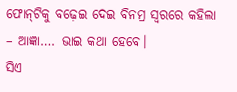ଫୋନ୍‌ଟିକୁ ବଢ଼େଇ ଦେଇ ବିନମ୍ର ସ୍ବରରେ କହିଲା – ଆଜ୍ଞା…. ଭାଇ କଥା ହେବେ।
ସିଏ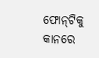ଫୋନ୍‌ଟିକୁ କାନରେ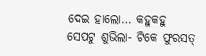ଦେଇ ହାଲୋ… କହୁକହୁ ସେପଟୁ ଶୁଭିଲା- ଟିକେ ଫୁରସତ୍‌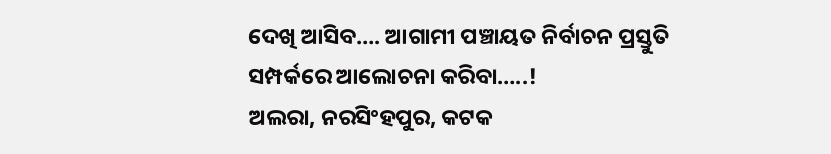ଦେଖି ଆସିବ…. ଆଗାମୀ ପଞ୍ଚାୟତ ନିର୍ବାଚନ ପ୍ରସ୍ତୁତି ସମ୍ପର୍କରେ ଆଲୋଚନା କରିବା…..!
ଅଲରା, ନରସିଂହପୁର, କଟକ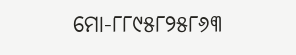ମୋ-୮୮୯୫୮୨୫୮୬୩